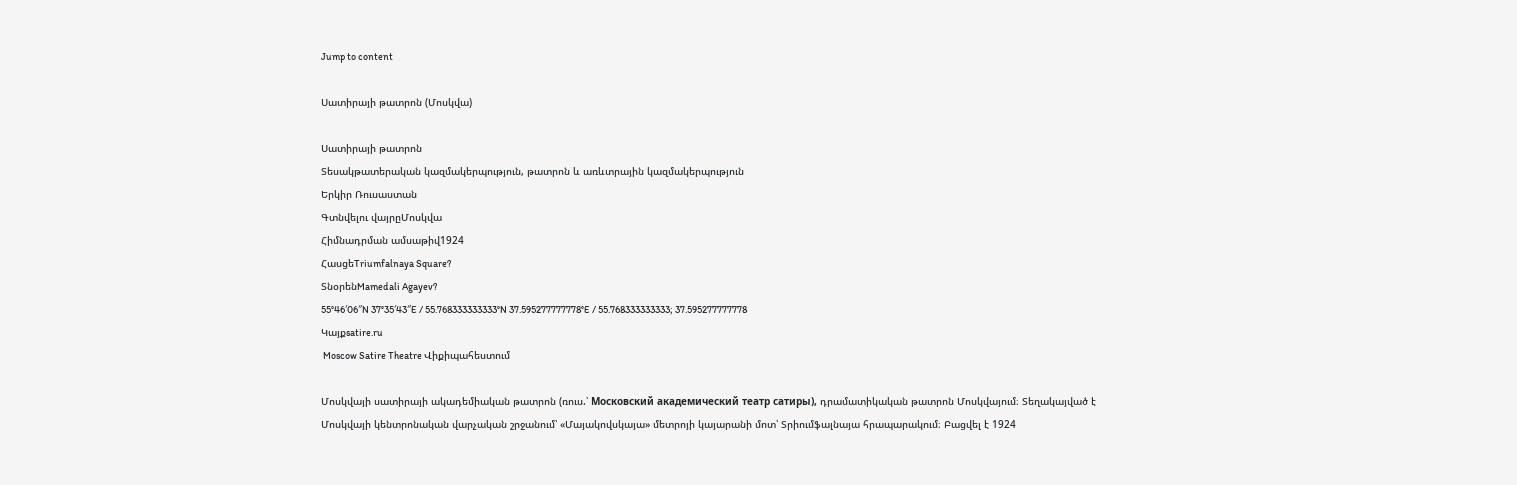Jump to content

Սատիրայի թատրոն (Մոսկվա)

Սատիրայի թատրոն
Տեսակթատերական կազմակերպություն, թատրոն և առևտրային կազմակերպություն
Երկիր Ռուսաստան
Գտնվելու վայրըՄոսկվա
Հիմնադրման ամսաթիվ1924
ՀասցեTriumfalnaya Square?
ՏնօրենMamedali Agayev?
55°46′06″N 37°35′43″E / 55.768333333333°N 37.595277777778°E / 55.768333333333; 37.595277777778
Կայքsatire.ru
 Moscow Satire Theatre Վիքիպահեստում

Մոսկվայի սատիրայի ակադեմիական թատրոն (ռուս.՝ Московский академический театр сатиры), դրամատիկական թատրոն Մոսկվայում։ Տեղակայված է Մոսկվայի կենտրոնական վարչական շրջանում՝ «Մայակովսկայա» մետրոյի կայարանի մոտ՝ Տրիումֆալնայա հրապարակում։ Բացվել է 1924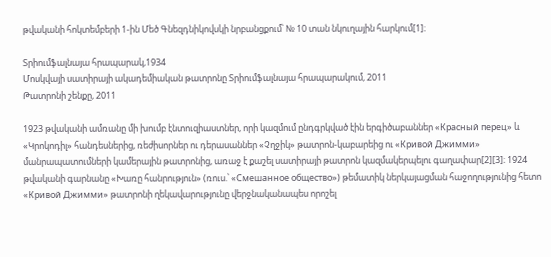թվականի հոկտեմբերի 1-ին Մեծ Գնեզդնիկովսկի նրբանցքում՝ № 10 տան նկուղային հարկում[1]։

Տրիումֆալնայա հրապարակ,1934
Մոսկվայի սատիրայի ակադեմիական թատրոնը Տրիումֆալնայա հրապարակում, 2011
Թատրոնի շենքը, 2011

1923 թվականի ամռանը մի խումբ էնտուզիաստներ, որի կազմում ընդգրկված էին երգիծաբաններ «Красный перец» և «Կրոկոդիլ» հանդեսներից, ռեժիսորներ ու դերասաններ «Չղջիկ» թատրոն-կաբարեից ու «Кривой Джимми» մանրապատումների կամերային թատրոնից, առաջ է քաշել սատիրայի թատրոն կազմակերպելու գաղափար[2][3]։ 1924 թվականի գարնանը «Խառը հանրություն» (ռուս.՝ «Смешанное общество») թեմատիկ ներկայացման հաջողությունից հետո «Кривой Джимми» թատրոնի ղեկավարությունը վերջնականապես որոշել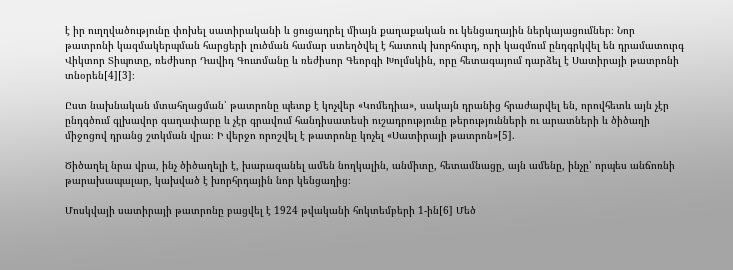է իր ուղղվածությունը փոխել սատիրականի և ցուցադրել միայն քաղաքական ու կենցաղային ներկայացումներ։ Նոր թատրոնի կազմակերպման հարցերի լուծման համար ստեղծվել է հատուկ խորհուրդ, որի կազմում ընդգրկվել են դրամատուրգ Վիկտոր Տիպոտը, ռեժիսոր Դավիդ Գուտմանը և ռեժիսոր Գեորգի Խոլմսկին, որը հետագայում դարձել է Սատիրայի թատրոնի տնօրեն[4][3]։

Ըստ նախնական մտահղացման՝ թատրոնը պետք է կոչվեր «Կոմեդիա», սակայն դրանից հրաժարվել են, որովհետև այն չէր ընդգծում գլխավոր գաղափարը և չէր գրավում հանդիսատեսի ուշադրությունը թերությունների ու արատների և ծիծաղի միջոցով դրանց շտկման վրա։ Ի վերջո որոշվել է թատրոնը կոչել «Սատիրայի թատրոն»[5].

Ծիծաղել նրա վրա, ինչ ծիծաղելի է, խարազանել ամեն նողկալին, անմիտը, հետամնացը, այն ամենը, ինչը՝ որպես անճոռնի թարախապալար, կախված է խորհրդային նոր կենցաղից։

Մոսկվայի սատիրայի թատրոնը բացվել է 1924 թվականի հոկտեմբերի 1-ին[6] Մեծ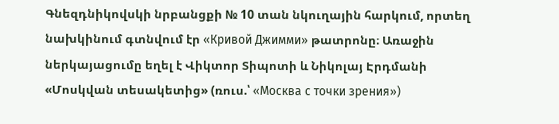Գնեզդնիկովսկի նրբանցքի № 10 տան նկուղային հարկում, որտեղ նախկինում գտնվում էր «Кривой Джимми» թատրոնը։ Առաջին ներկայացումը եղել է Վիկտոր Տիպոտի և Նիկոլայ Էրդմանի «Մոսկվան տեսակետից» (ռուս.՝ «Москва с точки зрения»)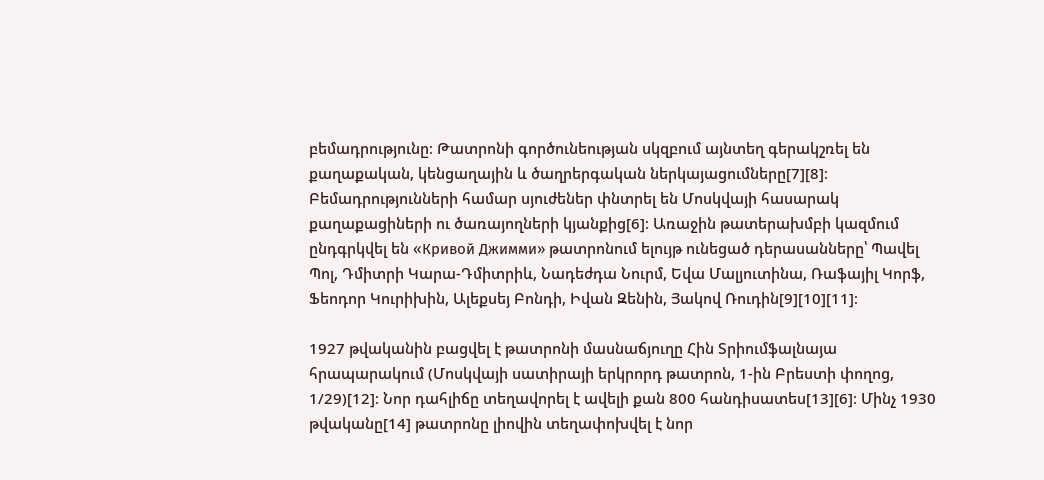բեմադրությունը։ Թատրոնի գործունեության սկզբում այնտեղ գերակշռել են քաղաքական, կենցաղային և ծաղրերգական ներկայացումները[7][8]։ Բեմադրությունների համար սյուժեներ փնտրել են Մոսկվայի հասարակ քաղաքացիների ու ծառայողների կյանքից[6]։ Առաջին թատերախմբի կազմում ընդգրկվել են «Кривой Джимми» թատրոնում ելույթ ունեցած դերասանները՝ Պավել Պոլ, Դմիտրի Կարա-Դմիտրիև, Նադեժդա Նուրմ, Եվա Մալյուտինա, Ռաֆայիլ Կորֆ, Ֆեոդոր Կուրիխին, Ալեքսեյ Բոնդի, Իվան Զենին, Յակով Ռուդին[9][10][11]։

1927 թվականին բացվել է թատրոնի մասնաճյուղը Հին Տրիումֆալնայա հրապարակում (Մոսկվայի սատիրայի երկրորդ թատրոն, 1-ին Բրեստի փողոց, 1/29)[12]։ Նոր դահլիճը տեղավորել է ավելի քան 800 հանդիսատես[13][6]։ Մինչ 1930 թվականը[14] թատրոնը լիովին տեղափոխվել է նոր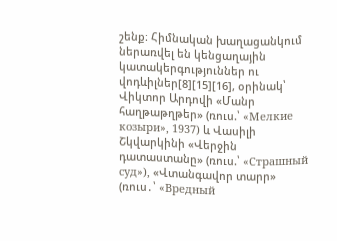շենք։ Հիմնական խաղացանկում ներառվել են կենցաղային կատակերգություններ ու վոդևիլներ[8][15][16], օրինակ՝ Վիկտոր Արդովի «Մանր հաղթաթղթեր» (ռուս.՝ «Мелкие козыри», 1937) և Վասիլի Շկվարկինի «Վերջին դատաստանը» (ռուս.՝ «Страшный суд»), «Վտանգավոր տարր» (ռուս․՝ «Вредный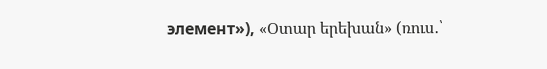элемент»), «Օտար երեխան» (ռուս․՝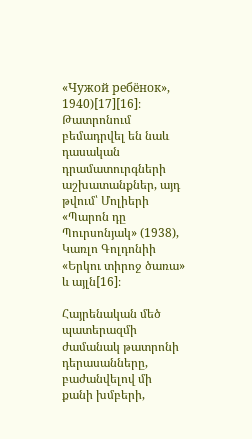«Чужой ребёнок», 1940)[17][16]։ Թատրոնում բեմադրվել են նաև դասական դրամատուրգների աշխատանքներ, այդ թվում՝ Մոլիերի «Պարոն դը Պուրսոնյակ» (1938), Կառլո Գոլդոնիի «Երկու տիրոջ ծառա» և այլն[16]։

Հայրենական մեծ պատերազմի ժամանակ թատրոնի դերասանները, բաժանվելով մի քանի խմբերի,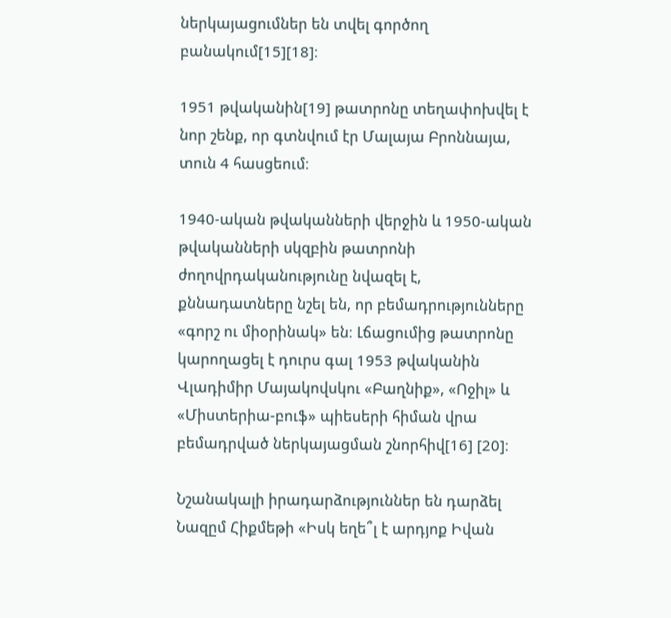ներկայացումներ են տվել գործող բանակում[15][18]։

1951 թվականին[19] թատրոնը տեղափոխվել է նոր շենք, որ գտնվում էր Մալայա Բրոննայա, տուն 4 հասցեում։

1940-ական թվականների վերջին և 1950-ական թվականների սկզբին թատրոնի ժողովրդականությունը նվազել է, քննադատները նշել են, որ բեմադրությունները «գորշ ու միօրինակ» են։ Լճացումից թատրոնը կարողացել է դուրս գալ 1953 թվականին Վլադիմիր Մայակովսկու «Բաղնիք», «Ոջիլ» և «Միստերիա-բուֆ» պիեսերի հիման վրա բեմադրված ներկայացման շնորհիվ[16] [20]։

Նշանակալի իրադարձություններ են դարձել Նազըմ Հիքմեթի «Իսկ եղե՞լ է արդյոք Իվան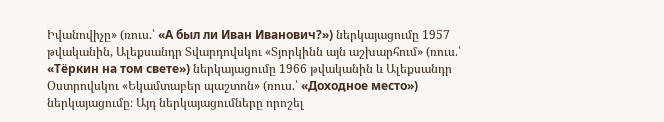Իվանովիչը» (ռուս.՝ «А был ли Иван Иванович?») ներկայացումը 1957 թվականին, Ալեքսանդր Տվարդովսկու «Տյորկինն այն աշխարհում» (ռուս.՝ «Тёркин на том свете») ներկայացումը 1966 թվականին և Ալեքսանդր Օստրովսկու «Եկամտաբեր պաշտոն» (ռուս.՝ «Доходное место») ներկայացումը։ Այդ ներկայացումները որոշել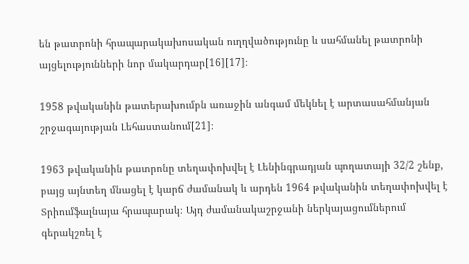են թատրոնի հրապարակախոսական ուղղվածությունը և սահմանել թատրոնի այցելությունների նոր մակարդար[16][17]։

1958 թվականին թատերախումբն առաջին անգամ մեկնել է արտասահմանյան շրջագայության Լեհաստանում[21]։

1963 թվականին թատրոնը տեղափոխվել է Լենինգրադյան պողատայի 32/2 շենք, բայց այնտեղ մնացել է կարճ ժամանակ և արդեն 1964 թվականին տեղափոխվել է Տրիումֆալնայա հրապարակ։ Այդ ժամանակաշրջանի ներկայացումներում գերակշռել է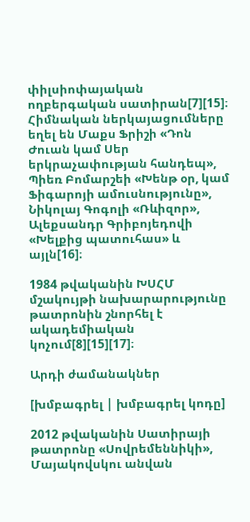փիլսիոփայական ողբերգական սատիրան[7][15]։ Հիմնական ներկայացումները եղել են Մաքս Ֆրիշի «Դոն Ժուան կամ Սեր երկրաչափության հանդեպ», Պիեռ Բոմարշեի «Խենթ օր, կամ Ֆիգարոյի ամուսնությունը», Նիկոլայ Գոգոլի «Ռևիզոր», Ալեքսանդր Գրիբոյեդովի «Խելքից պատուհաս» և այլն[16]։

1984 թվականին ԽՍՀՄ մշակույթի նախարարությունը թատրոնին շնորհել է ակադեմիական կոչում[8][15][17]։

Արդի ժամանակներ

[խմբագրել | խմբագրել կոդը]

2012 թվականին Սատիրայի թատրոնը «Սովրեմեննիկի», Մայակովսկու անվան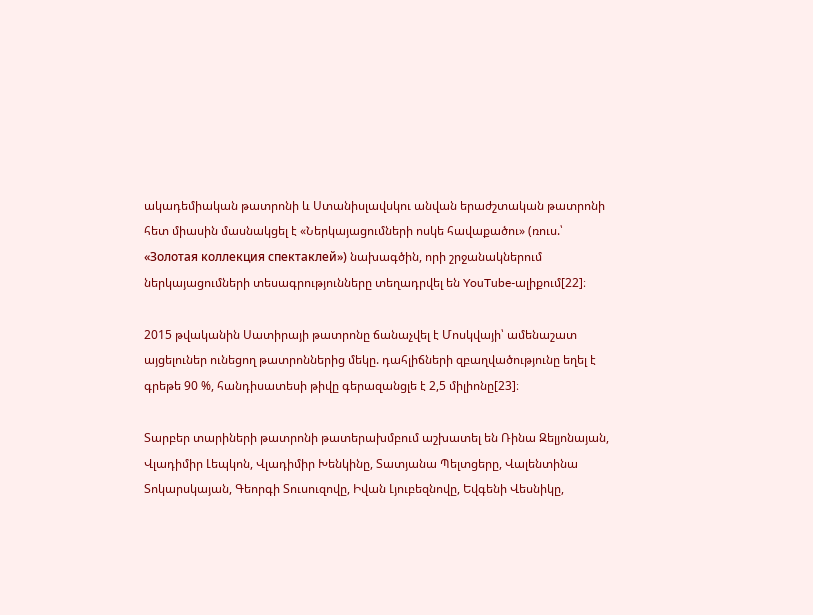ակադեմիական թատրոնի և Ստանիսլավսկու անվան երաժշտական թատրոնի հետ միասին մասնակցել է «Ներկայացումների ոսկե հավաքածու» (ռուս.՝ «Золотая коллекция спектаклей») նախագծին, որի շրջանակներում ներկայացումների տեսագրությունները տեղադրվել են YouTube-ալիքում[22]։

2015 թվականին Սատիրայի թատրոնը ճանաչվել է Մոսկվայի՝ ամենաշատ այցելուներ ունեցող թատրոններից մեկը. դահլիճների զբաղվածությունը եղել է գրեթե 90 %, հանդիսատեսի թիվը գերազանցլե է 2,5 միլիոնը[23]։

Տարբեր տարիների թատրոնի թատերախմբում աշխատել են Ռինա Զելյոնայան, Վլադիմիր Լեպկոն, Վլադիմիր Խենկինը, Տատյանա Պելտցերը, Վալենտինա Տոկարսկայան, Գեորգի Տուսուզովը, Իվան Լյուբեզնովը, Եվգենի Վեսնիկը,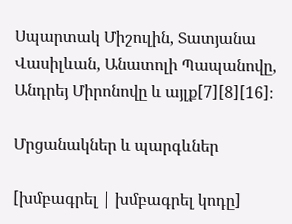Սպարտակ Միշուլին, Տատյանա Վասիլևան, Անատոլի Պապանովը, Անդրեյ Միրոնովը և այլք[7][8][16]։

Մրցանակներ և պարգևներ

[խմբագրել | խմբագրել կոդը]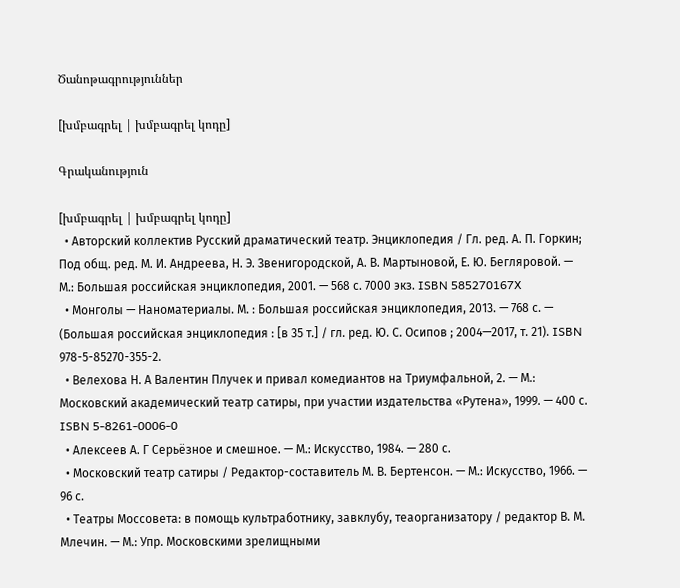Ծանոթագրություններ

[խմբագրել | խմբագրել կոդը]

Գրականություն

[խմբագրել | խմբագրել կոդը]
  • Авторский коллектив Русский драматический театр. Энциклопедия / Гл. ред. А. П. Горкин; Под общ. ред. М. И. Андреева, Н. Э. Звенигородской, А. В. Мартыновой, Е. Ю. Бегляровой. — М.: Большая российская энциклопедия, 2001. — 568 с. 7000 экз. ISBN 585270167X
  • Монголы — Наноматериалы. М. : Большая российская энциклопедия, 2013. — 768 с. — (Большая российская энциклопедия : [в 35 т.] / гл. ред. Ю. С. Осипов ; 2004—2017, т. 21). ISBN 978-5-85270-355-2.
  • Велехова Н. А Валентин Плучек и привал комедиантов на Триумфальной, 2. — М.: Московский академический театр сатиры, при участии издательства «Рутена», 1999. — 400 с. ISBN 5-8261-0006-0
  • Алексеев А. Г Серьёзное и смешное. — М.: Искусство, 1984. — 280 с.
  • Московский театр сатиры / Редактор-составитель М. В. Бертенсон. — М.: Искусство, 1966. — 96 с.
  • Театры Моссовета: в помощь культработнику, завклубу, теаорганизатору / редактор В. М. Млечин. — М.: Упр. Московскими зрелищными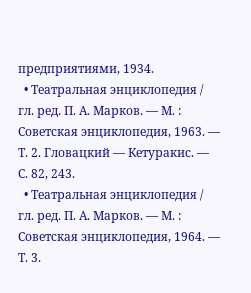предприятиями, 1934.
  • Театральная энциклопедия / гл. ред. П. А. Марков. — М. : Советская энциклопедия, 1963. — Т. 2. Гловацкий — Кетуракис. — С. 82, 243.
  • Театральная энциклопедия / гл. ред. П. А. Марков. — М. : Советская энциклопедия, 1964. — Т. 3.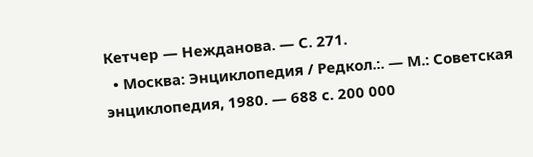Кетчер — Нежданова. — С. 271.
  • Москва: Энциклопедия / Редкол.:. — М.: Советская энциклопедия, 1980. — 688 с. 200 000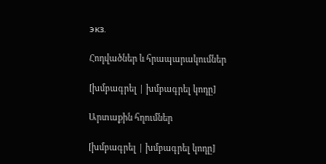экз.

Հոդվածներ և հրապարակումներ

[խմբագրել | խմբագրել կոդը]

Արտաքին հղումներ

[խմբագրել | խմբագրել կոդը]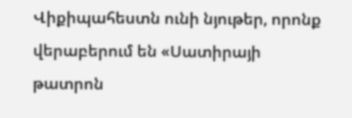Վիքիպահեստն ունի նյութեր, որոնք վերաբերում են «Սատիրայի թատրոն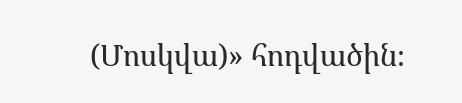(Մոսկվա)» հոդվածին։